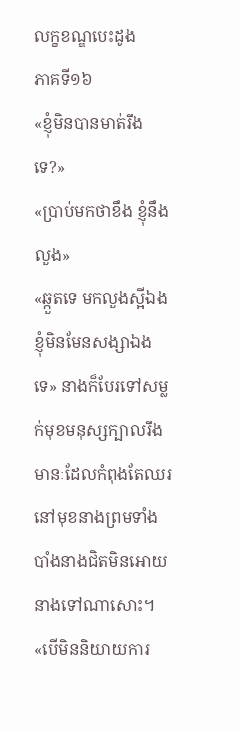លក្ខខណ្ឌបេះដូង
ភាគទី១៦
«ខ្ញុំមិនបានមាត់រឹងទេ?»
«ប្រាប់មកថាខឹង ខ្ញុំនឹងលួង»
«ឆ្កួតទេ មកលួងស្អីឯងខ្ញុំមិនមែនសង្សាឯងទេ» នាងក៏បែរទៅសម្លក់មុខមនុស្សក្បាលរឹងមានៈដែលកំពុងតែឈរនៅមុខនាងព្រមទាំងបាំងនាងជិតមិនអោយនាងទៅណាសោះ។
«បើមិននិយាយការ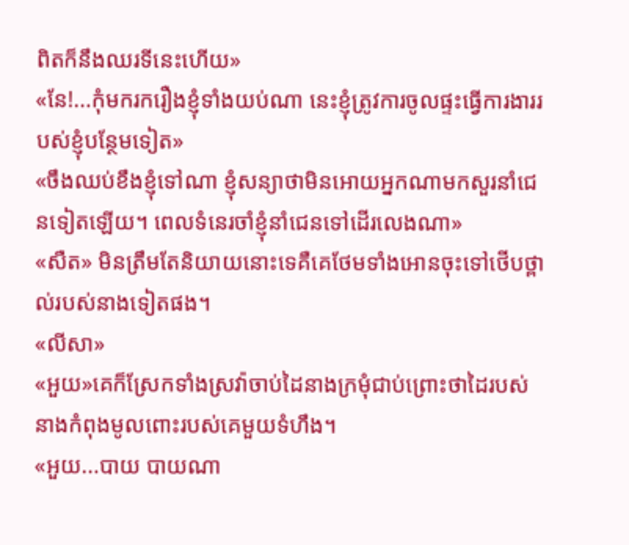ពិតក៏នឹងឈរទីនេះហើយ»
«នែ!...កុំមករករឿងខ្ញុំទាំងយប់ណា នេះខ្ញុំត្រូវការចូលផ្ទះធ្វើការងាររបស់ខ្ញុំបន្ថែមទៀត»
«ចឹងឈប់ខឹងខ្ញុំទៅណា ខ្ញុំសន្យាថាមិនអោយអ្នកណាមកសួរនាំជេនទៀតឡើយ។ ពេលទំនេរចាំខ្ញុំនាំជេនទៅដើរលេងណា»
«សឺត» មិនត្រឹមតែនិយាយនោះទេគឺគេថែមទាំងអោនចុះទៅថើបថ្ពាល់របស់នាងទៀតផង។
«លីសា»
«អួយ»គេក៏ស្រែកទាំងស្រវ៉ាចាប់ដៃនាងក្រមុំជាប់ព្រោះថាដៃរបស់នាងកំពុងមូលពោះរបស់គេមួយទំហឹង។
«អួយ...បាយ បាយណា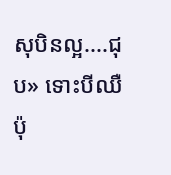សុបិនល្អ....ជុប» ទោះបីឈឺប៉ុ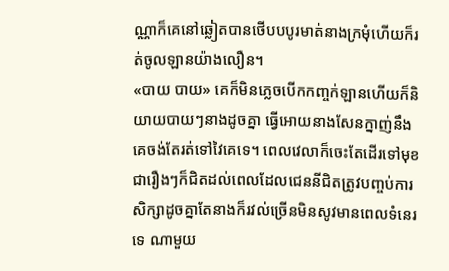ណ្ណាក៏គេនៅឆ្លៀតបានថើបបបូរមាត់នាងក្រមុំហើយក៏រត់ចូលឡានយ៉ាងលឿន។
«បាយ បាយ» គេក៏មិនភ្លេចបើកកញ្ចក់ឡានហើយក៏និយាយបាយៗនាងដូចគ្នា ធ្វើអោយនាងសែនក្នាញ់នឹងគេចង់តែរត់ទៅវៃគេទេ។ ពេលវេលាក៏ចេះតែដើរទៅមុខជារឿងៗក៏ជិតដល់ពេលដែលជេននីជិតត្រូវបញ្ចប់ការសិក្សាដូចគ្នាតែនាងក៏រវល់ច្រើនមិនសូវមានពេលទំនេរទេ ណាមួយ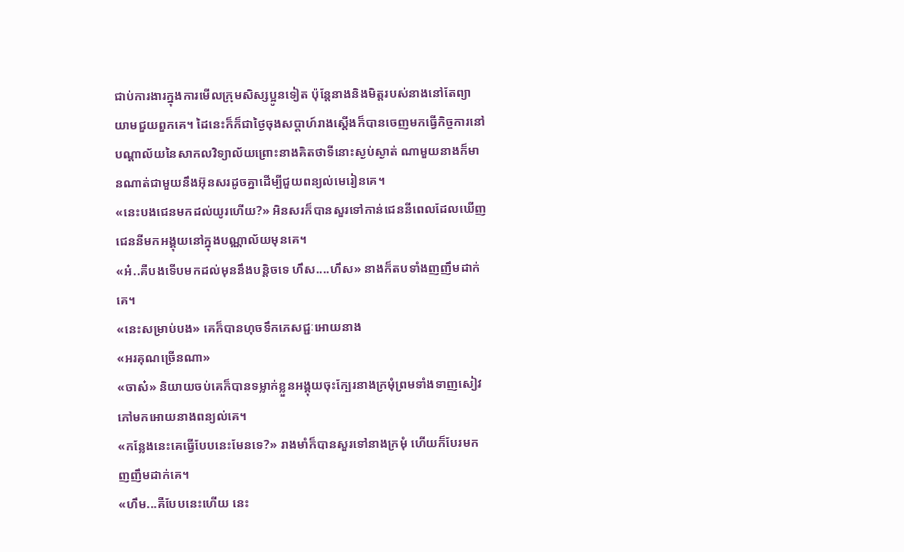ជាប់ការងារក្នុងការមើលក្រុមសិស្សប្អូនទៀត ប៉ុន្តែនាងនិងមិត្តរបស់នាងនៅតែព្យាយាមជួយពួកគេ។ ដៃនេះក៏ក៏ជាថ្ងៃចុងសប្តាហ៍រាងស្តើងក៏បានចេញមកធ្វើកិច្ចការនៅបណ្តាល័យនៃសាកលវិទ្យាល័យព្រោះនាងគិតថាទីនោះស្ងប់ស្ងាត់ ណាមួយនាងក៏មានណាត់ជាមួយនឹងអ៊ុនសរដូចគ្នាដើម្បីជួយពន្យល់មេរៀនគេ។
«នេះបងជេនមកដល់យូរហើយ?» អិនសរក៏បានសួរទៅកាន់ជេននីពេលដែលឃើញជេននីមកអង្គុយនៅក្នុងបណ្ណាល័យមុនគេ។
«អ៎..គឺបងទើបមកដល់មុននឹងបន្តិចទេ ហឹស....ហឹស» នាងក៏តបទាំងញញឹមដាក់គេ។
«នេះសម្រាប់បង» គេក៏បានហុចទឹកភេសជ្ជៈអោយនាង
«អរគុណច្រើនណា»
«ចាស៎» និយាយចប់គេក៏បានទម្លាក់ខ្លួនអង្គុយចុះក្បែរនាងក្រមុំព្រមទាំងទាញសៀវភៅមកអោយនាងពន្យល់គេ។
«កន្លែងនេះគេធ្វើបែបនេះមែនទេ?» រាងមាំក៏បានសួរទៅនាងក្រមុំ ហើយក៏បែរមកញញឹមដាក់គេ។
«ហឹម...គឺបែបនេះហើយ នេះ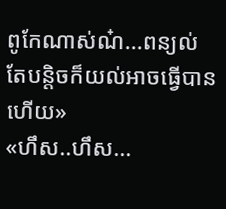ពូកែណាស់ណ៎...ពន្យល់តែបន្តិចក៏យល់អាចធ្វើបានហើយ»
«ហឹស..ហឹស...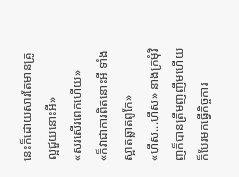នេះក៏ដោយសារតែមានគ្រូល្អជួយនោះអី»
«សរសើរពេកហើយ»
«ក៏វាជាការពិតនោះអី ទាំងស្អាតឆ្លាតពូកែ»
«ហឹស...ហឹស» នាងក្រមុំវិញក៏បានត្រឹមញញឹមហើយក៏បែរមកធ្វើកិច្ចការ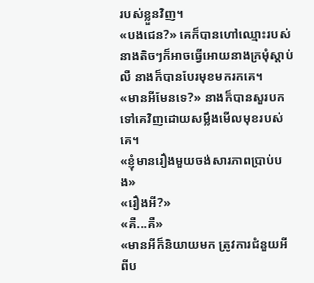របស់ខ្លួនវិញ។
«បងជេន?» គេក៏បានហៅឈ្មោះរបស់នាងតិចៗក៏អាចធ្វើអោយនាងក្រមុំស្តាប់លឺ នាងក៏បានបែរមុខមករកគេ។
«មានអីមែនទេ?» នាងក៏បានសួរបកទៅគេវិញដោយសម្លឹងមើលមុខរបស់គេ។
«ខ្ញុំមានរឿងមួយចង់សារភាពប្រាប់បង»
«រឿងអី?»
«គឺ...គឺ»
«មានអីក៏និយាយមក ត្រូវការជំនួយអីពីប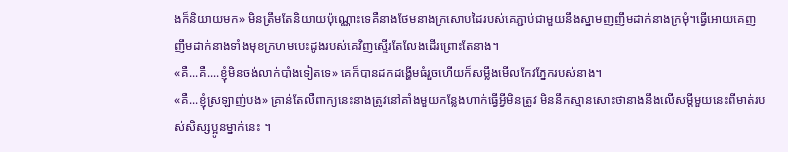ងក៏និយាយមក» មិនត្រឹមតែនិយាយប៉ុណ្ណោះទេគឺនាងថែមនាងក្រសោបដៃរបស់គេភ្ជាប់ជាមួយនឹងស្នាមញញឹមដាក់នាងក្រមុំ។ធ្វើអោយគេញញឹមដាក់នាងទាំងមុខក្រហមបេះដូងរបស់គេវិញស្ទើរតែលែងដើរព្រោះតែនាង។
«គឺ...គឺ....ខ្ញុំមិនចង់លាក់បាំងទៀតទេ» គេក៏បានដកដង្ហើមធំរួចហើយក៏សម្លឹងមើលកែវភ្នែករបស់នាង។
«គឺ...ខ្ញុំស្រឡាញ់បង» គ្រាន់តែលឺពាក្យនេះនាងត្រូវនៅគាំងមួយកន្លែងហាក់ធ្វើអ្វីមិនត្រូវ មិននឹកស្មានសោះថានាងនឹងលើសម្តីមួយនេះពីមាត់របស់សិស្សប្អូនម្នាក់នេះ ។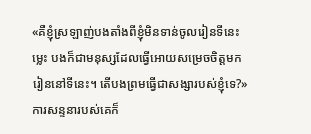«គឺខ្ញុំស្រឡាញ់បងតាំងពីខ្ញុំមិនទាន់ចូលរៀនទីនេះម្លេះ បងក៏ជាមនុស្សដែលធ្វើអោយសម្រេចចិត្តមករៀននៅទីនេះ។ តើបងព្រមធ្វើជាសង្សារបស់ខ្ញុំទេ?» ការសន្ទនារបស់គេក៏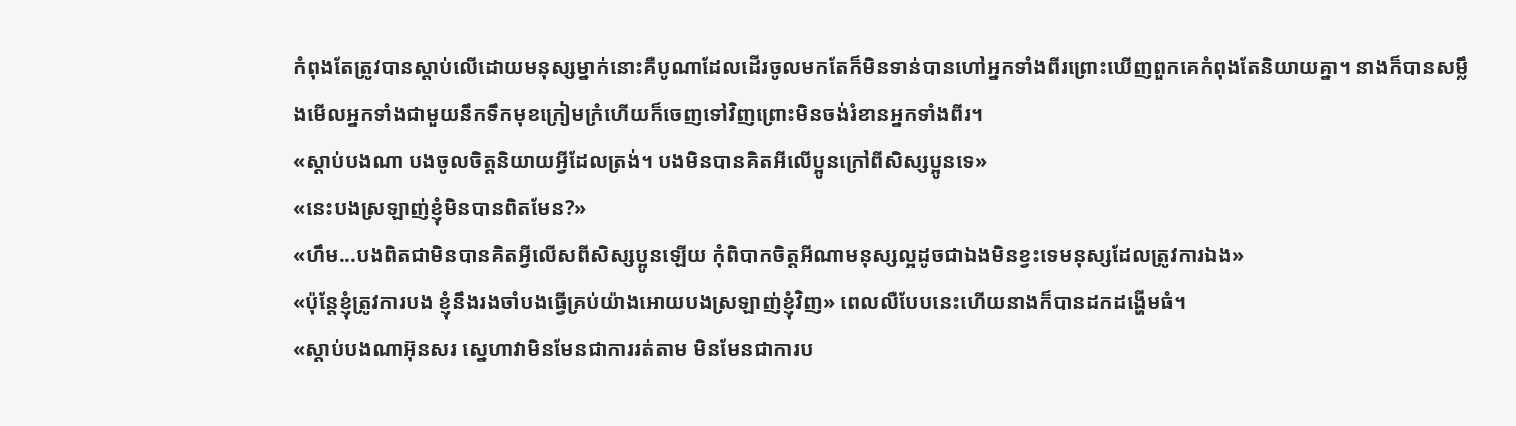កំពុងតែត្រូវបានស្តាប់លើដោយមនុស្សម្នាក់នោះគឺបូណាដែលដើរចូលមកតែក៏មិនទាន់បានហៅអ្នកទាំងពីរព្រោះឃើញពួកគេកំពុងតែនិយាយគ្នា។ នាងក៏បានសម្លឹងមើលអ្នកទាំងជាមួយនឹកទឹកមុខក្រៀមក្រំហើយក៏ចេញទៅវិញព្រោះមិនចង់រំខានអ្នកទាំងពីរ។
«ស្តាប់បងណា បងចូលចិត្តនិយាយអ្វីដែលត្រង់។ បងមិនបានគិតអីលើប្អូនក្រៅពីសិស្សប្អូនទេ»
«នេះបងស្រឡាញ់ខ្ញុំមិនបានពិតមែន?»
«ហឹម...បងពិតជាមិនបានគិតអ្វីលើសពីសិស្សប្អូនឡើយ កុំពិបាកចិត្តអីណាមនុស្សល្អដូចជាឯងមិនខ្វះទេមនុស្សដែលត្រូវការឯង»
«ប៉ុន្តែខ្ញុំត្រូវការបង ខ្ញុំនឹងរងចាំបងធ្វើគ្រប់យ៉ាងអោយបងស្រឡាញ់ខ្ញុំវិញ» ពេលលឺបែបនេះហើយនាងក៏បានដកដង្ហើមធំ។
«ស្តាប់បងណាអ៊ុនសរ ស្នេហាវាមិនមែនជាការរត់តាម មិនមែនជាការប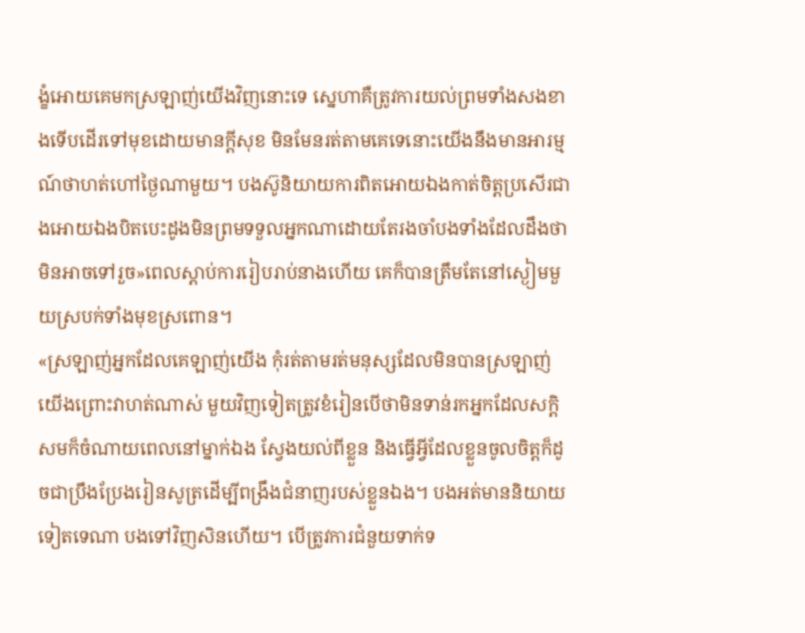ង្ខំអោយគេមកស្រឡាញ់យើងវិញនោះទេ ស្នេហាគឺត្រូវការយល់ព្រមទាំងសងខាងទើបដើរទៅមុខដោយមានក្តីសុខ មិនមែនរត់តាមគេទេនោះយើងនឹងមានអារម្មណ៍ថាហត់ហៅថ្ងៃណាមួយ។ បងស៊ូនិយាយការពិតអោយឯងកាត់ចិត្តប្រសើរជាងអោយឯងបិតបេះដូងមិនព្រមទទួលអ្នកណាដោយតែរងចាំបងទាំងដែលដឹងថាមិនអាចទៅរួច»ពេលស្តាប់ការរៀបរាប់នាងហើយ គេក៏បានត្រឹមតែនៅស្ងៀមមួយស្របក់ទាំងមុខស្រពោន។
«ស្រឡាញ់អ្នកដែលគេឡាញ់យើង កុំរត់តាមរត់មនុស្សដែលមិនបានស្រឡាញ់យើងព្រោះវាហត់ណាស់ មួយវិញទៀតត្រូវខំរៀនបើថាមិនទាន់រកអ្នកដែលសក្តិសមក៏ចំណាយពេលនៅម្នាក់ឯង ស្វែងយល់ពីខ្លួន និងធ្វើអ្វីដែលខ្លួនចូលចិត្តក៏ដូចជាប្រឹងប្រែងរៀនសូត្រដើម្បីពង្រឹងជំនាញរបស់ខ្លួនឯង។ បងអត់មាននិយាយទៀតទេណា បងទៅវិញសិនហើយ។ បើត្រូវការជំនួយទាក់ទ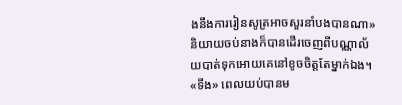ងនឹងការរៀនសូត្រអាចសួរនាំបងបានណា»និយាយចប់នាងក៏បានដើរចេញពីបណ្ណាល័យបាត់ទុកអោយគេនៅខូចចិត្តតែម្នាក់ឯង។
«ទីង» ពេលយប់បានម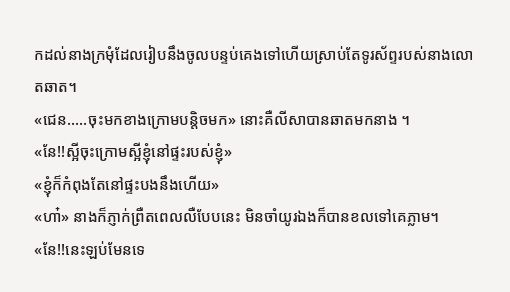កដល់នាងក្រមុំដែលរៀបនឹងចូលបន្ទប់គេងទៅហើយស្រាប់តែទូរស័ព្ទរបស់នាងលោតឆាត។
«ជេន.....ចុះមកខាងក្រោមបន្តិចមក» នោះគឺលីសាបានឆាតមកនាង ។
«នែ!!ស្អីចុះក្រោមស្អីខ្ញុំនៅផ្ទះរបស់ខ្ញុំ»
«ខ្ញុំក៏កំពុងតែនៅផ្ទះបងនឹងហើយ»
«ហា៎» នាងក៏ភ្ញាក់ព្រឺតពេលលឺបែបនេះ មិនចាំយូរឯងក៏បានខលទៅគេភ្លាម។
«នែ!!នេះឡប់មែនទេ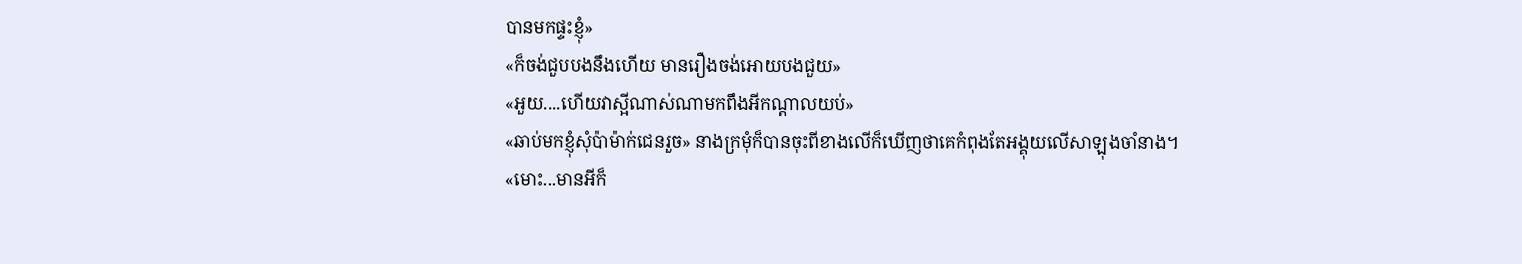បានមកផ្ទះខ្ញុំ»
«ក៏ចង់ជួបបងនឹងហើយ មានរឿងចង់អោយបងជួយ»
«អួយ....ហើយវាស្អីណាស់ណាមកពឹងអីកណ្តាលយប់»
«ឆាប់មកខ្ញុំសុំប៉ាម៉ាក់ជេនរួច» នាងក្រមុំក៏បានចុះពីខាងលើក៏ឃើញថាគេកំពុងតែអង្គុយលើសាឡុងចាំនាង។
«មោះ...មានអីក៏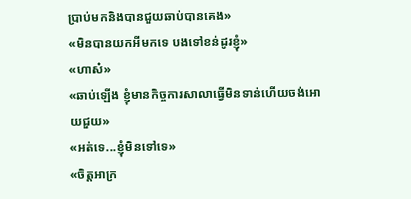ប្រាប់មកនិងបានជួយឆាប់បានគេង»
«មិនបានយកអីមកទេ បងទៅខន់ដូរខ្ញុំ»
«ហាស៎»
«ឆាប់ឡើង ខ្ញុំមានកិច្ចការសាលាធ្វើមិនទាន់ហើយចង់អោយជួយ»
«អត់ទេ...ខ្ញុំមិនទៅទេ»
«ចិត្តអាក្រ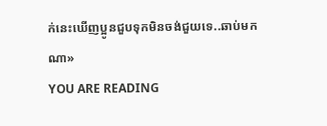ក់នេះឃើញប្អូនជួបទុកមិនចង់ជួយទេ..ឆាប់មកណា»
YOU ARE READING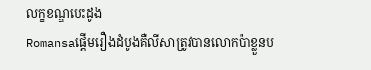លក្ខខណ្ឌបេះដូង
Romansaផ្តើមរឿងដំបូងគឺលីសាត្រូវបានលោកប៉ាខ្លួនប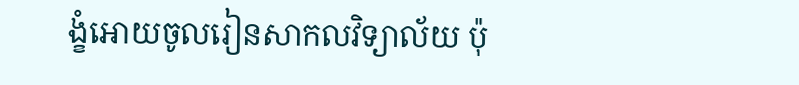ង្ខំអោយចូលរៀនសាកលវិទ្យាល័យ ប៉ុ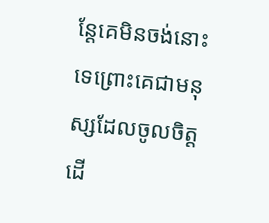ន្តែគេមិនចង់នោះទេព្រោះគេជាមនុស្សដែលចូលចិត្តដើ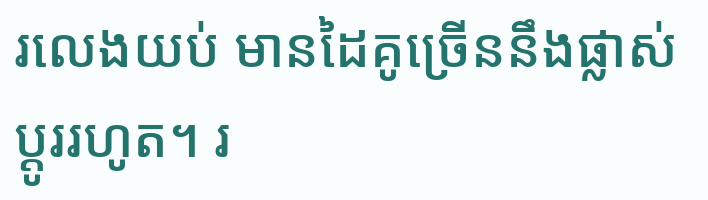រលេងយប់ មានដៃគូច្រើននឹងផ្លាស់ប្តូររហូត។ រ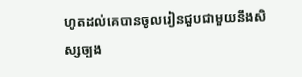ហូតដល់គេបានចូលរៀនជួបជាមួយនឹងសិស្សច្បង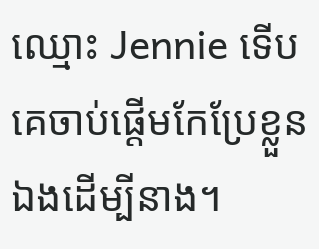ឈ្មោះ Jennie ទើបគេចាប់ផ្តើមកែប្រែខ្លួនឯងដើម្បីនាង។